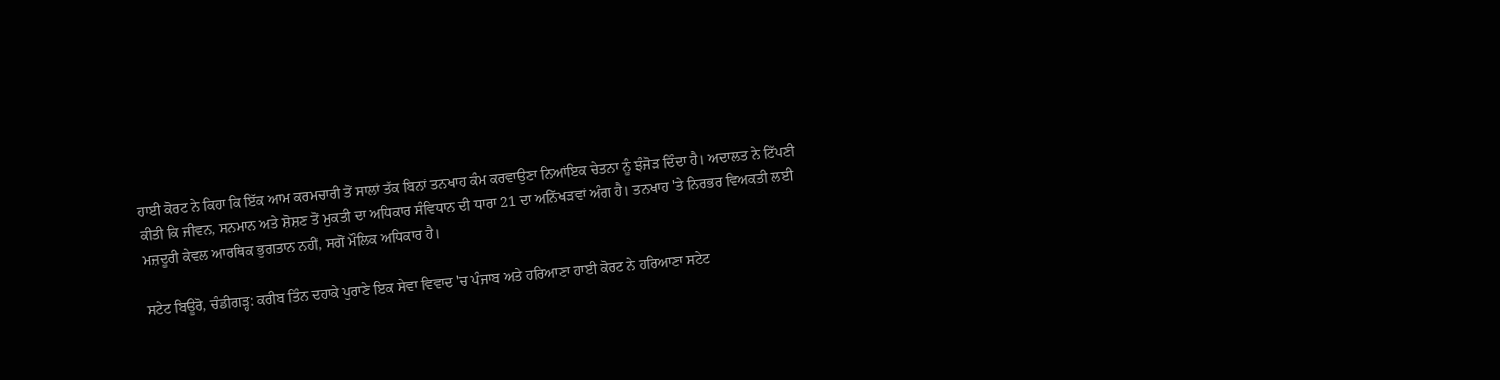ਹਾਈ ਕੋਰਟ ਨੇ ਕਿਹਾ ਕਿ ਇੱਕ ਆਮ ਕਰਮਚਾਰੀ ਤੋਂ ਸਾਲਾਂ ਤੱਕ ਬਿਨਾਂ ਤਨਖਾਹ ਕੰਮ ਕਰਵਾਉਣਾ ਨਿਆਂਇਕ ਚੇਤਨਾ ਨੂੰ ਝੰਜੋੜ ਦਿੰਦਾ ਹੈ। ਅਦਾਲਤ ਨੇ ਟਿੱਪਣੀ ਕੀਤੀ ਕਿ ਜੀਵਨ, ਸਨਮਾਨ ਅਤੇ ਸ਼ੋਸ਼ਣ ਤੋਂ ਮੁਕਤੀ ਦਾ ਅਧਿਕਾਰ ਸੰਵਿਧਾਨ ਦੀ ਧਾਰਾ 21 ਦਾ ਅਨਿੱਖੜਵਾਂ ਅੰਗ ਹੈ। ਤਨਖਾਹ 'ਤੇ ਨਿਰਭਰ ਵਿਅਕਤੀ ਲਈ ਮਜ਼ਦੂਰੀ ਕੇਵਲ ਆਰਥਿਕ ਭੁਗਤਾਨ ਨਹੀਂ, ਸਗੋਂ ਮੌਲਿਕ ਅਧਿਕਾਰ ਹੈ।

ਸਟੇਟ ਬਿਊਰੋ, ਚੰਡੀਗੜ੍ਹ: ਕਰੀਬ ਤਿੰਨ ਦਹਾਕੇ ਪੁਰਾਣੇ ਇਕ ਸੇਵਾ ਵਿਵਾਦ 'ਚ ਪੰਜਾਬ ਅਤੇ ਹਰਿਆਣਾ ਹਾਈ ਕੋਰਟ ਨੇ ਹਰਿਆਣਾ ਸਟੇਟ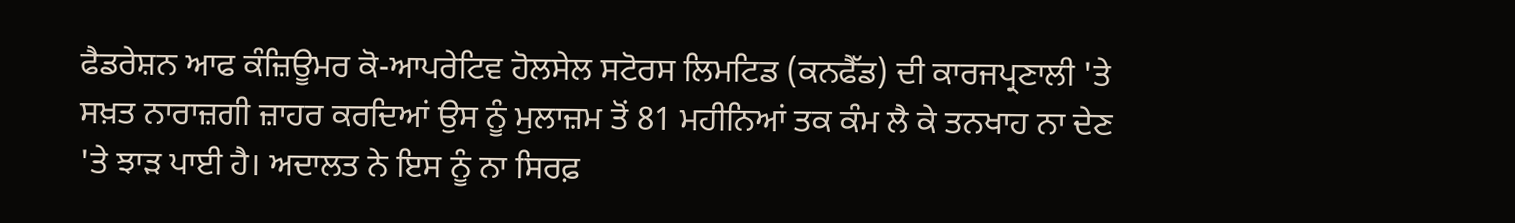ਫੈਡਰੇਸ਼ਨ ਆਫ ਕੰਜ਼ਿਊਮਰ ਕੋ-ਆਪਰੇਟਿਵ ਹੋਲਸੇਲ ਸਟੋਰਸ ਲਿਮਟਿਡ (ਕਨਫੈੱਡ) ਦੀ ਕਾਰਜਪ੍ਰਣਾਲੀ 'ਤੇ ਸਖ਼ਤ ਨਾਰਾਜ਼ਗੀ ਜ਼ਾਹਰ ਕਰਦਿਆਂ ਉਸ ਨੂੰ ਮੁਲਾਜ਼ਮ ਤੋਂ 81 ਮਹੀਨਿਆਂ ਤਕ ਕੰਮ ਲੈ ਕੇ ਤਨਖਾਹ ਨਾ ਦੇਣ 'ਤੇ ਝਾੜ ਪਾਈ ਹੈ। ਅਦਾਲਤ ਨੇ ਇਸ ਨੂੰ ਨਾ ਸਿਰਫ਼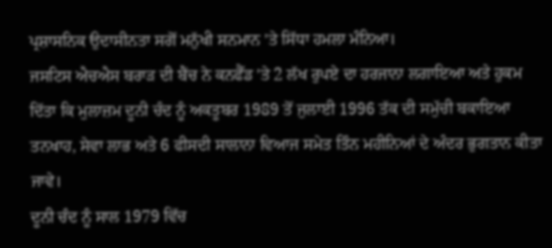ਪ੍ਰਸ਼ਾਸਨਿਕ ਉਦਾਸੀਨਤਾ ਸਗੋਂ ਮਨੁੱਖੀ ਸਨਮਾਨ 'ਤੇ ਸਿੱਧਾ ਹਮਲਾ ਮੰਨਿਆ।
ਜਸਟਿਸ ਐਚਐਸ ਬਰਾੜ ਦੀ ਬੈਂਚ ਨੇ ਕਨਫੈੱਡ 'ਤੇ 2 ਲੱਖ ਰੁਪਏ ਦਾ ਹਰਜਾਨਾ ਲਗਾਇਆ ਅਤੇ ਹੁਕਮ ਦਿੱਤਾ ਕਿ ਮੁਲਾਜ਼ਮ ਦੂਨੀ ਚੰਦ ਨੂੰ ਅਕਤੂਬਰ 1989 ਤੋਂ ਜੁਲਾਈ 1996 ਤੱਕ ਦੀ ਸਮੁੱਚੀ ਬਕਾਇਆ ਤਨਖਾਹ, ਸੇਵਾ ਲਾਭ ਅਤੇ 6 ਫੀਸਦੀ ਸਾਲਾਨਾ ਵਿਆਜ ਸਮੇਤ ਤਿੰਨ ਮਹੀਨਿਆਂ ਦੇ ਅੰਦਰ ਭੁਗਤਾਨ ਕੀਤਾ ਜਾਵੇ।
ਦੂਨੀ ਚੰਦ ਨੂੰ ਸਾਲ 1979 ਵਿੱਚ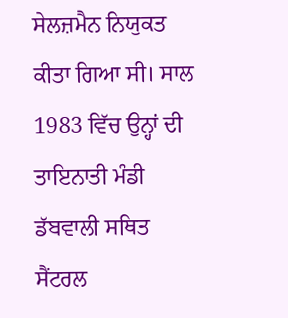ਸੇਲਜ਼ਮੈਨ ਨਿਯੁਕਤ ਕੀਤਾ ਗਿਆ ਸੀ। ਸਾਲ 1983 ਵਿੱਚ ਉਨ੍ਹਾਂ ਦੀ ਤਾਇਨਾਤੀ ਮੰਡੀ ਡੱਬਵਾਲੀ ਸਥਿਤ ਸੈਂਟਰਲ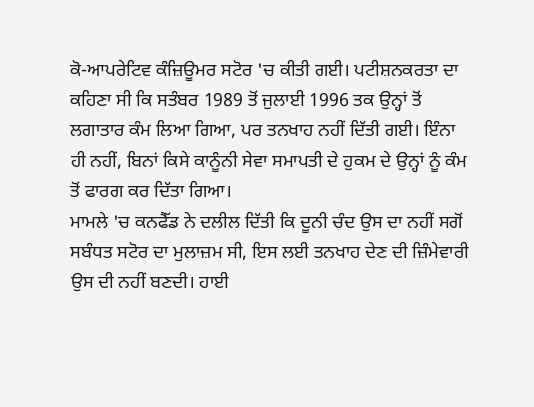ਕੋ-ਆਪਰੇਟਿਵ ਕੰਜ਼ਿਊਮਰ ਸਟੋਰ 'ਚ ਕੀਤੀ ਗਈ। ਪਟੀਸ਼ਨਕਰਤਾ ਦਾ ਕਹਿਣਾ ਸੀ ਕਿ ਸਤੰਬਰ 1989 ਤੋਂ ਜੁਲਾਈ 1996 ਤਕ ਉਨ੍ਹਾਂ ਤੋਂ ਲਗਾਤਾਰ ਕੰਮ ਲਿਆ ਗਿਆ, ਪਰ ਤਨਖਾਹ ਨਹੀਂ ਦਿੱਤੀ ਗਈ। ਇੰਨਾ ਹੀ ਨਹੀਂ, ਬਿਨਾਂ ਕਿਸੇ ਕਾਨੂੰਨੀ ਸੇਵਾ ਸਮਾਪਤੀ ਦੇ ਹੁਕਮ ਦੇ ਉਨ੍ਹਾਂ ਨੂੰ ਕੰਮ ਤੋਂ ਫਾਰਗ ਕਰ ਦਿੱਤਾ ਗਿਆ।
ਮਾਮਲੇ 'ਚ ਕਨਫੈੱਡ ਨੇ ਦਲੀਲ ਦਿੱਤੀ ਕਿ ਦੂਨੀ ਚੰਦ ਉਸ ਦਾ ਨਹੀਂ ਸਗੋਂ ਸਬੰਧਤ ਸਟੋਰ ਦਾ ਮੁਲਾਜ਼ਮ ਸੀ, ਇਸ ਲਈ ਤਨਖਾਹ ਦੇਣ ਦੀ ਜ਼ਿੰਮੇਵਾਰੀ ਉਸ ਦੀ ਨਹੀਂ ਬਣਦੀ। ਹਾਈ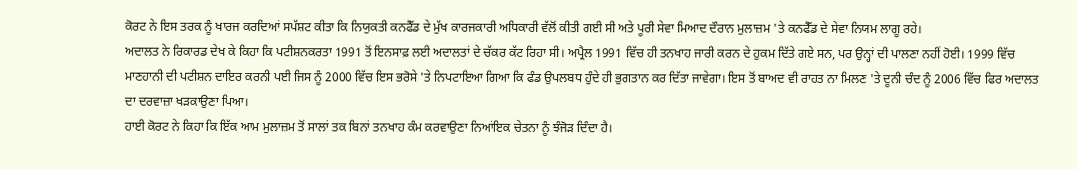ਕੋਰਟ ਨੇ ਇਸ ਤਰਕ ਨੂੰ ਖਾਰਜ ਕਰਦਿਆਂ ਸਪੱਸ਼ਟ ਕੀਤਾ ਕਿ ਨਿਯੁਕਤੀ ਕਨਫੈੱਡ ਦੇ ਮੁੱਖ ਕਾਰਜਕਾਰੀ ਅਧਿਕਾਰੀ ਵੱਲੋਂ ਕੀਤੀ ਗਈ ਸੀ ਅਤੇ ਪੂਰੀ ਸੇਵਾ ਮਿਆਦ ਦੌਰਾਨ ਮੁਲਾਜ਼ਮ 'ਤੇ ਕਨਫੈੱਡ ਦੇ ਸੇਵਾ ਨਿਯਮ ਲਾਗੂ ਰਹੇ।
ਅਦਾਲਤ ਨੇ ਰਿਕਾਰਡ ਦੇਖ ਕੇ ਕਿਹਾ ਕਿ ਪਟੀਸ਼ਨਕਰਤਾ 1991 ਤੋਂ ਇਨਸਾਫ਼ ਲਈ ਅਦਾਲਤਾਂ ਦੇ ਚੱਕਰ ਕੱਟ ਰਿਹਾ ਸੀ। ਅਪ੍ਰੈਲ 1991 ਵਿੱਚ ਹੀ ਤਨਖਾਹ ਜਾਰੀ ਕਰਨ ਦੇ ਹੁਕਮ ਦਿੱਤੇ ਗਏ ਸਨ, ਪਰ ਉਨ੍ਹਾਂ ਦੀ ਪਾਲਣਾ ਨਹੀਂ ਹੋਈ। 1999 ਵਿੱਚ ਮਾਣਹਾਨੀ ਦੀ ਪਟੀਸ਼ਨ ਦਾਇਰ ਕਰਨੀ ਪਈ ਜਿਸ ਨੂੰ 2000 ਵਿੱਚ ਇਸ ਭਰੋਸੇ 'ਤੇ ਨਿਪਟਾਇਆ ਗਿਆ ਕਿ ਫੰਡ ਉਪਲਬਧ ਹੁੰਦੇ ਹੀ ਭੁਗਤਾਨ ਕਰ ਦਿੱਤਾ ਜਾਵੇਗਾ। ਇਸ ਤੋਂ ਬਾਅਦ ਵੀ ਰਾਹਤ ਨਾ ਮਿਲਣ 'ਤੇ ਦੂਨੀ ਚੰਦ ਨੂੰ 2006 ਵਿੱਚ ਫਿਰ ਅਦਾਲਤ ਦਾ ਦਰਵਾਜ਼ਾ ਖੜਕਾਉਣਾ ਪਿਆ।
ਹਾਈ ਕੋਰਟ ਨੇ ਕਿਹਾ ਕਿ ਇੱਕ ਆਮ ਮੁਲਾਜ਼ਮ ਤੋਂ ਸਾਲਾਂ ਤਕ ਬਿਨਾਂ ਤਨਖਾਹ ਕੰਮ ਕਰਵਾਉਣਾ ਨਿਆਂਇਕ ਚੇਤਨਾ ਨੂੰ ਝੰਜੋੜ ਦਿੰਦਾ ਹੈ।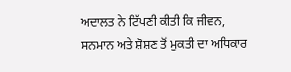ਅਦਾਲਤ ਨੇ ਟਿੱਪਣੀ ਕੀਤੀ ਕਿ ਜੀਵਨ, ਸਨਮਾਨ ਅਤੇ ਸ਼ੋਸ਼ਣ ਤੋਂ ਮੁਕਤੀ ਦਾ ਅਧਿਕਾਰ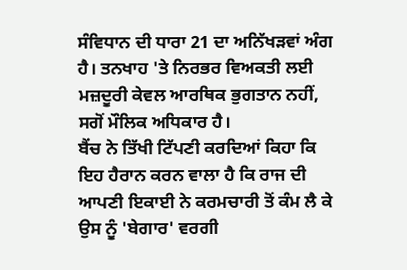ਸੰਵਿਧਾਨ ਦੀ ਧਾਰਾ 21 ਦਾ ਅਨਿੱਖੜਵਾਂ ਅੰਗ ਹੈ। ਤਨਖਾਹ 'ਤੇ ਨਿਰਭਰ ਵਿਅਕਤੀ ਲਈ ਮਜ਼ਦੂਰੀ ਕੇਵਲ ਆਰਥਿਕ ਭੁਗਤਾਨ ਨਹੀਂ, ਸਗੋਂ ਮੌਲਿਕ ਅਧਿਕਾਰ ਹੈ।
ਬੈਂਚ ਨੇ ਤਿੱਖੀ ਟਿੱਪਣੀ ਕਰਦਿਆਂ ਕਿਹਾ ਕਿ ਇਹ ਹੈਰਾਨ ਕਰਨ ਵਾਲਾ ਹੈ ਕਿ ਰਾਜ ਦੀ ਆਪਣੀ ਇਕਾਈ ਨੇ ਕਰਮਚਾਰੀ ਤੋਂ ਕੰਮ ਲੈ ਕੇ ਉਸ ਨੂੰ 'ਬੇਗਾਰ' ਵਰਗੀ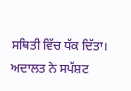ਸਥਿਤੀ ਵਿੱਚ ਧੱਕ ਦਿੱਤਾ। ਅਦਾਲਤ ਨੇ ਸਪੱਸ਼ਟ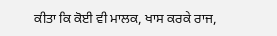ਕੀਤਾ ਕਿ ਕੋਈ ਵੀ ਮਾਲਕ, ਖਾਸ ਕਰਕੇ ਰਾਜ,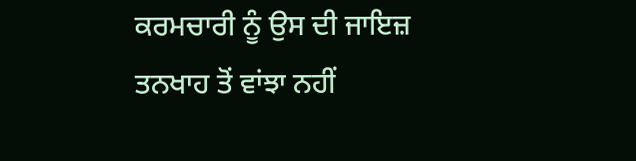ਕਰਮਚਾਰੀ ਨੂੰ ਉਸ ਦੀ ਜਾਇਜ਼ ਤਨਖਾਹ ਤੋਂ ਵਾਂਝਾ ਨਹੀਂ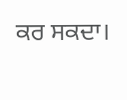ਕਰ ਸਕਦਾ।